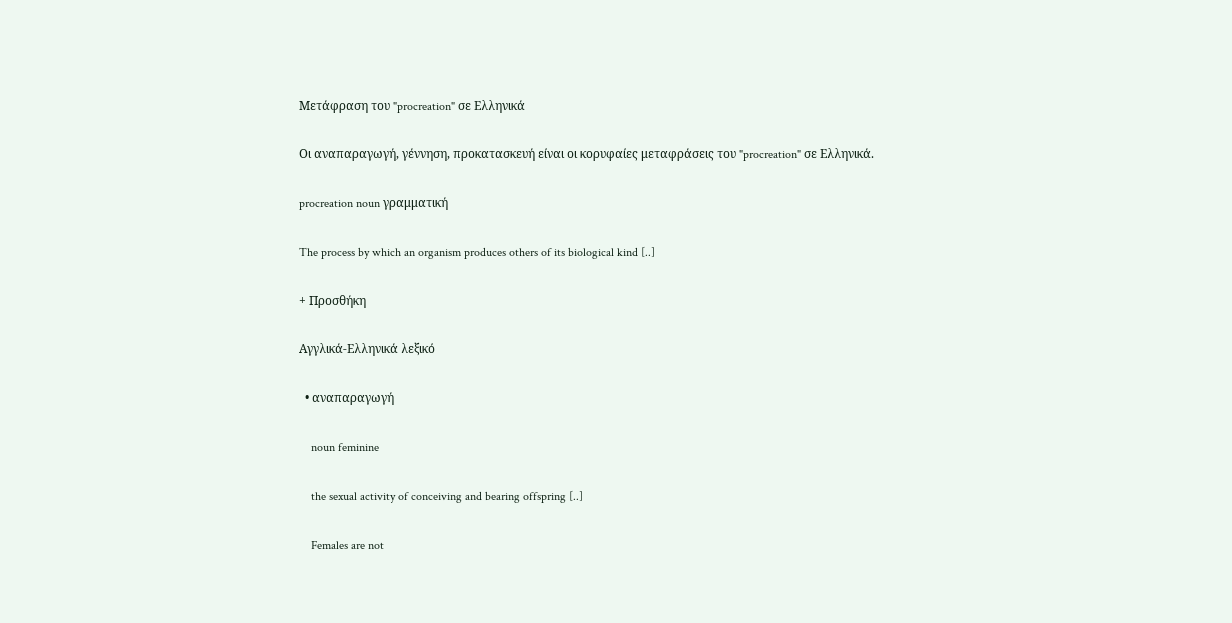Μετάφραση του "procreation" σε Ελληνικά

Οι αναπαραγωγή, γέννηση, προκατασκευή είναι οι κορυφαίες μεταφράσεις του "procreation" σε Ελληνικά.

procreation noun γραμματική

The process by which an organism produces others of its biological kind [..]

+ Προσθήκη

Αγγλικά-Ελληνικά λεξικό

  • αναπαραγωγή

    noun feminine

    the sexual activity of conceiving and bearing offspring [..]

    Females are not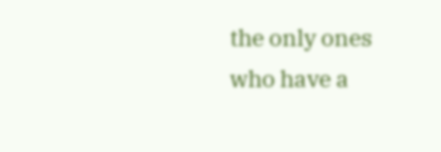the only ones who have a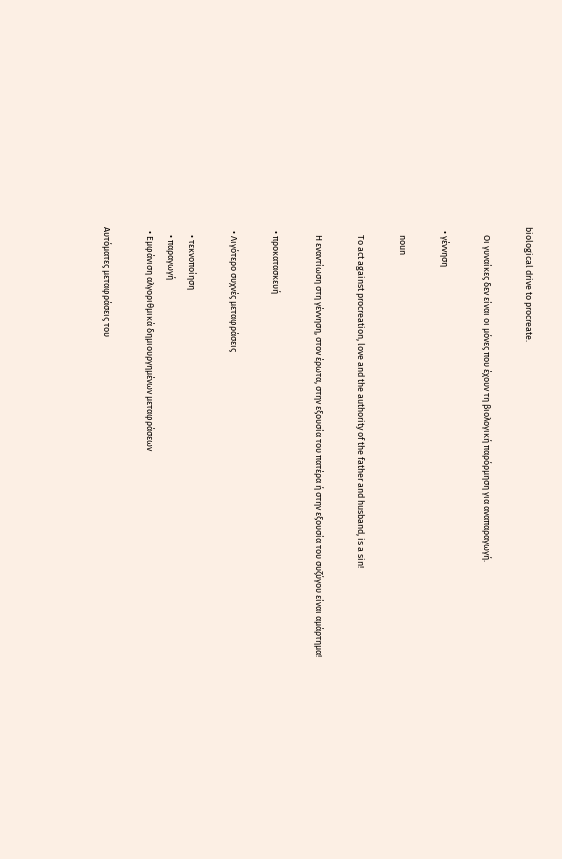biological drive to procreate.

    Οι γυναίκες δεν είναι οι μόνες που έχουν τη βιολογική παρόρμηση για αναπαραγωγή.

  • γέννηση

    noun

    To act against procreation, love and the authority of the father and husband, is a sin!

    Η εναντίωση στη γέννηση, στον έρωτα, στην εξουσία του πατέρα ή στην εξουσία του συζύγου είναι αμάρτημα!

  • προκατασκευή

  • Λιγότερο συχνές μεταφράσεις

    • τεκνοποίηση
    • παραγωγή
  • Εμφάνιση αλγοριθμικά δημιουργημένων μεταφράσεων

Αυτόματες μεταφράσεις του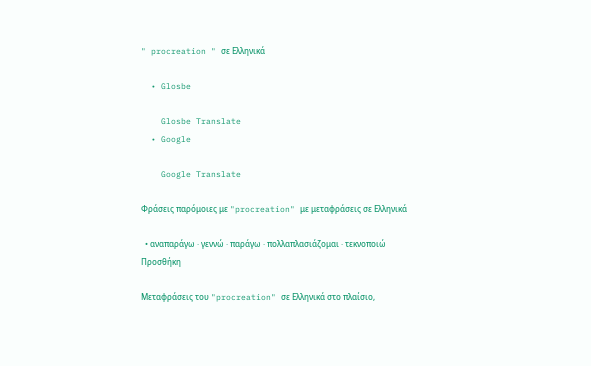" procreation " σε Ελληνικά

  • Glosbe

    Glosbe Translate
  • Google

    Google Translate

Φράσεις παρόμοιες με "procreation" με μεταφράσεις σε Ελληνικά

  • αναπαράγω · γεννώ · παράγω · πολλαπλασιάζομαι · τεκνοποιώ
Προσθήκη

Μεταφράσεις του "procreation" σε Ελληνικά στο πλαίσιο,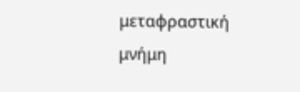μεταφραστική μνήμη